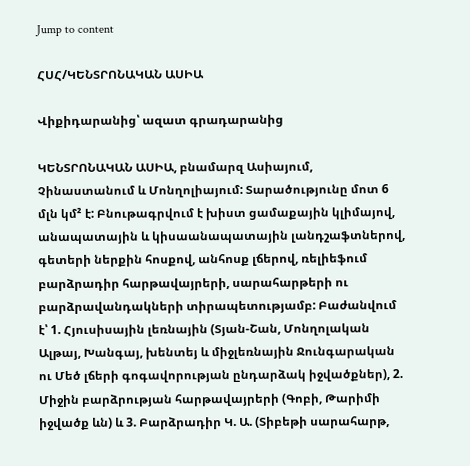Jump to content

ՀՍՀ/ԿԵՆՏՐՈՆԱԿԱՆ ԱՍԻԱ

Վիքիդարանից՝ ազատ գրադարանից

ԿԵՆՏՐՈՆԱԿԱՆ ԱՍԻԱ, բնամարզ Ասիայում, Չինաստանում և Մոնղոլիայում: Տարածությունը մոտ 6 մլն կմ² է: Բնութագրվում է խիստ ցամաքային կլիմայով, անապատային և կիսաանապատային լանդշաֆտներով, գետերի ներքին հոսքով, անհոսք լճերով, ռելիեֆում բարձրադիր հարթավայրերի, սարահարթերի ու բարձրավանդակների տիրապետությամբ: Բաժանվում է՝ 1. Հյուսիսային լեռնային (Տյան-Շան, Մոնղոլական Ալթայ, Խանգայ, խենտեյ և միջլեռնային Ջունգարական ու Մեծ լճերի գոգավորության ընդարձակ իջվածքներ), 2. Միջին բարձրության հարթավայրերի (Գոբի, Թարիմի իջվածք ևն) և 3. Բարձրադիր Կ. Ա. (Տիբեթի սարահարթ,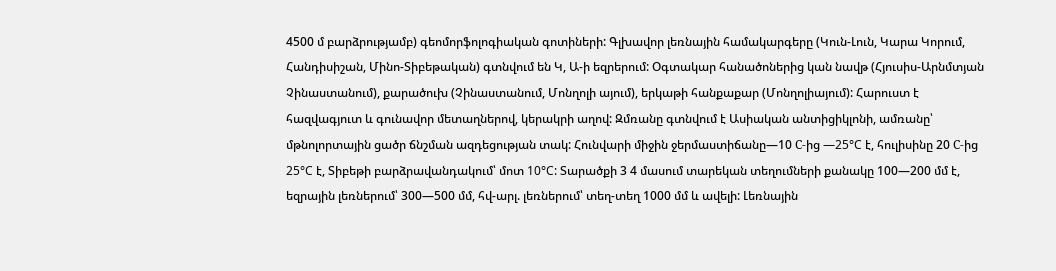4500 մ բարձրությամբ) գեոմորֆոլոգիական գոտիների: Գլխավոր լեռնային համակարգերը (Կուն-Լուն, Կարա Կորում, Հանդիսիշան, Մինո-Տիբեթական) գտնվում են Կ, Ա-ի եզրերում: Օգտակար հանածոներից կան նավթ (Հյուսիս-Արնմտյան Չինաստանում), քարածուխ (Չինաստանում, Մոնղոլի այում), երկաթի հանքաքար (Մոնղոլիայում): Հարուստ է հազվագյուտ և գունավոր մետաղներով, կերակրի աղով: Զմռանը գտնվում է Ասիական անտիցիկլոնի, ամռանը՝ մթնոլորտային ցածր ճնշման ազդեցության տակ: Հունվարի միջին ջերմաստիճանը—10 С-ից —25°C է, հուլիսինը 20 С-ից 25°C է, Տիբեթի բարձրավանդակում՝ մոտ 10°C: Տարածքի 3 4 մասում տարեկան տեղումների քանակը 100—200 մմ է, եզրային լեռներում՝ 300—500 մմ, հվ-արլ. լեռներում՝ տեղ-տեղ 1000 մմ և ավելի: Լեռնային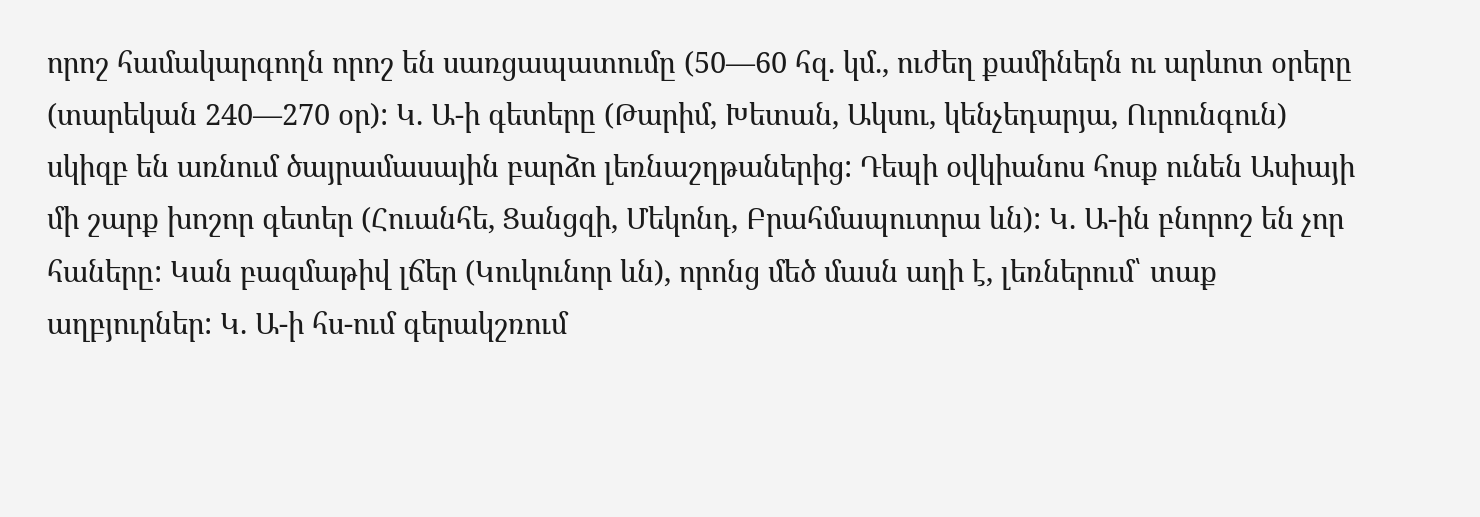որոշ համակարգողն որոշ են սառցապատումը (50—60 հզ. կմ., ուժեղ քամիներն ու արևոտ օրերը (տարեկան 240—270 օր): Կ. Ա-ի գետերը (Թարիմ, Խետան, Ակսու, կենչեդարյա, Ուրունգուն) սկիզբ են առնում ծայրամասային բարձո լեռնաշղթաներից: Դեպի օվկիանոս հոսք ունեն Ասիայի մի շարք խոշոր գետեր (Հուանհե, Ցանցզի, Մեկոնդ, Բրահմապուտրա ևն): Կ. Ա-ին բնորոշ են չոր հաները: Կան բազմաթիվ լճեր (Կուկունոր ևն), որոնց մեծ մասն աղի է, լեռներում՝ տաք աղբյուրներ: Կ. Ա-ի հս-ում գերակշռում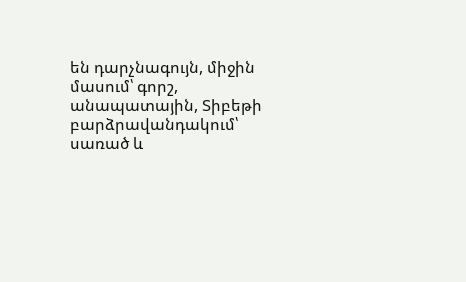են դարչնագույն, միջին մասում՝ գորշ, անապատային, Տիբեթի բարձրավանդակում՝ սառած և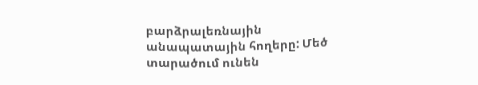բարձրալեռնային անապատային հողերը: Մեծ տարածում ունեն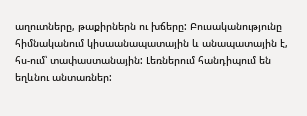աղուտները, թաքիրներն ու խճերը: Բուսականությունը հիմնականում կիսաանապատային և անապատային է, հս-ում՝ տափաստանային: Լեռներում հանդիպում են եղևնու անտառներ: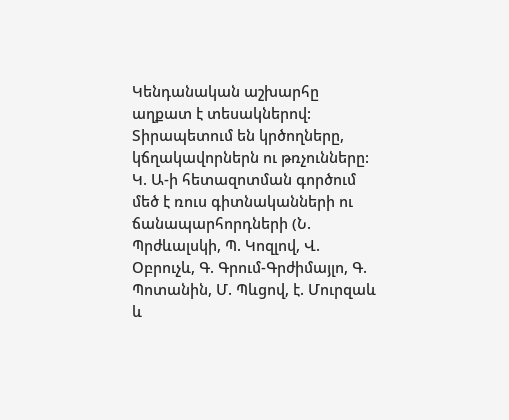Կենդանական աշխարհը աղքատ է տեսակներով: Տիրապետում են կրծողները, կճղակավորներն ու թռչունները: Կ. Ա-ի հետազոտման գործում մեծ է ռուս գիտնականների ու ճանապարհորդների (Ն. Պրժևալսկի, Պ. Կոզլով, Վ. Օբրուչև, Գ. Գրում-Գրժիմայլո, Գ. Պոտանին, Մ. Պևցով, է. Մուրզաև և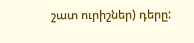շատ ուրիշներ) դերը: